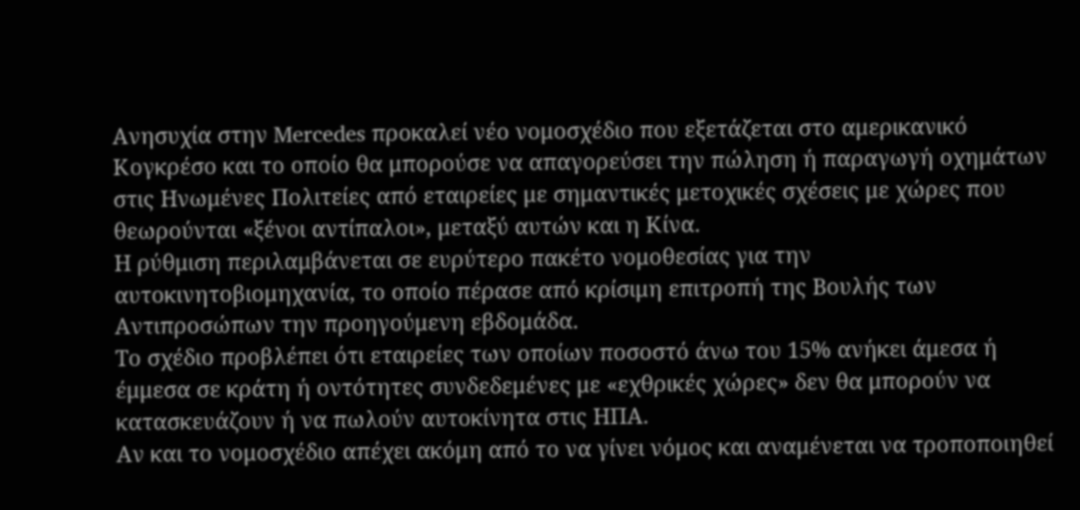Ανησυχία στην Mercedes προκαλεί νέο νομοσχέδιο που εξετάζεται στο αμερικανικό Κογκρέσο και το οποίο θα μπορούσε να απαγορεύσει την πώληση ή παραγωγή οχημάτων στις Ηνωμένες Πολιτείες από εταιρείες με σημαντικές μετοχικές σχέσεις με χώρες που θεωρούνται «ξένοι αντίπαλοι», μεταξύ αυτών και η Κίνα.
Η ρύθμιση περιλαμβάνεται σε ευρύτερο πακέτο νομοθεσίας για την αυτοκινητοβιομηχανία, το οποίο πέρασε από κρίσιμη επιτροπή της Βουλής των Αντιπροσώπων την προηγούμενη εβδομάδα.
Το σχέδιο προβλέπει ότι εταιρείες των οποίων ποσοστό άνω του 15% ανήκει άμεσα ή έμμεσα σε κράτη ή οντότητες συνδεδεμένες με «εχθρικές χώρες» δεν θα μπορούν να κατασκευάζουν ή να πωλούν αυτοκίνητα στις ΗΠΑ.
Αν και το νομοσχέδιο απέχει ακόμη από το να γίνει νόμος και αναμένεται να τροποποιηθεί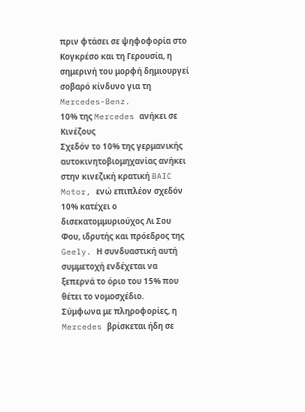πριν φτάσει σε ψηφοφορία στο Κογκρέσο και τη Γερουσία, η σημερινή του μορφή δημιουργεί σοβαρό κίνδυνο για τη Mercedes-Benz.
10% της Mercedes ανήκει σε Κινέζους
Σχεδόν το 10% της γερμανικής αυτοκινητοβιομηχανίας ανήκει στην κινεζική κρατική BAIC Motor, ενώ επιπλέον σχεδόν 10% κατέχει ο δισεκατομμυριούχος Λι Σου Φου, ιδρυτής και πρόεδρος της Geely. Η συνδυαστική αυτή συμμετοχή ενδέχεται να ξεπερνά το όριο του 15% που θέτει το νομοσχέδιο.
Σύμφωνα με πληροφορίες, η Mercedes βρίσκεται ήδη σε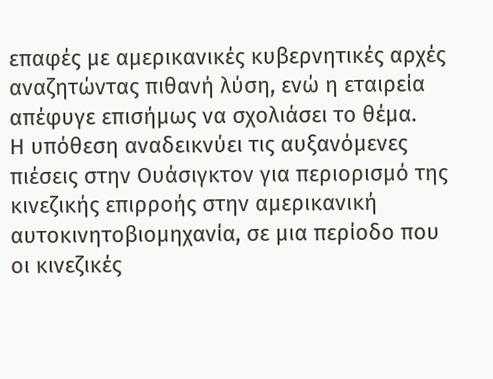επαφές με αμερικανικές κυβερνητικές αρχές αναζητώντας πιθανή λύση, ενώ η εταιρεία απέφυγε επισήμως να σχολιάσει το θέμα.
Η υπόθεση αναδεικνύει τις αυξανόμενες πιέσεις στην Ουάσιγκτον για περιορισμό της κινεζικής επιρροής στην αμερικανική αυτοκινητοβιομηχανία, σε μια περίοδο που οι κινεζικές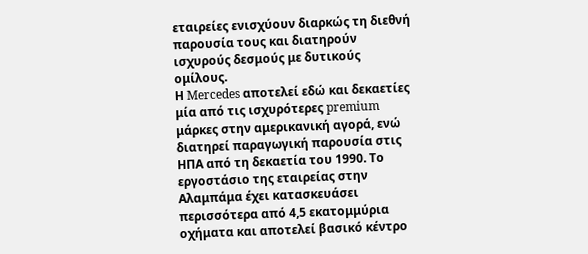εταιρείες ενισχύουν διαρκώς τη διεθνή παρουσία τους και διατηρούν ισχυρούς δεσμούς με δυτικούς ομίλους.
Η Mercedes αποτελεί εδώ και δεκαετίες μία από τις ισχυρότερες premium μάρκες στην αμερικανική αγορά, ενώ διατηρεί παραγωγική παρουσία στις ΗΠΑ από τη δεκαετία του 1990. Το εργοστάσιο της εταιρείας στην Αλαμπάμα έχει κατασκευάσει περισσότερα από 4,5 εκατομμύρια οχήματα και αποτελεί βασικό κέντρο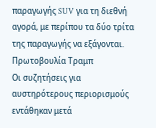παραγωγής SUV για τη διεθνή αγορά, με περίπου τα δύο τρίτα της παραγωγής να εξάγονται.
Πρωτοβουλία Τραμπ
Οι συζητήσεις για αυστηρότερους περιορισμούς εντάθηκαν μετά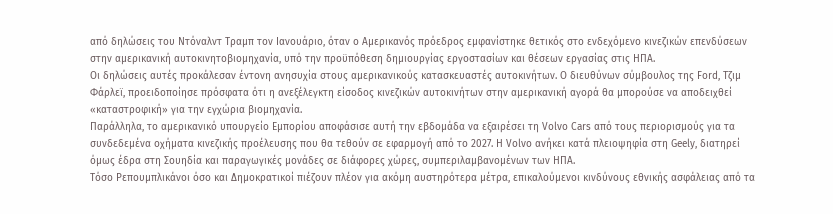από δηλώσεις του Ντόναλντ Τραμπ τον Ιανουάριο, όταν ο Αμερικανός πρόεδρος εμφανίστηκε θετικός στο ενδεχόμενο κινεζικών επενδύσεων στην αμερικανική αυτοκινητοβιομηχανία, υπό την προϋπόθεση δημιουργίας εργοστασίων και θέσεων εργασίας στις ΗΠΑ.
Οι δηλώσεις αυτές προκάλεσαν έντονη ανησυχία στους αμερικανικούς κατασκευαστές αυτοκινήτων. Ο διευθύνων σύμβουλος της Ford, Τζιμ Φάρλεϊ, προειδοποίησε πρόσφατα ότι η ανεξέλεγκτη είσοδος κινεζικών αυτοκινήτων στην αμερικανική αγορά θα μπορούσε να αποδειχθεί «καταστροφική» για την εγχώρια βιομηχανία.
Παράλληλα, το αμερικανικό υπουργείο Εμπορίου αποφάσισε αυτή την εβδομάδα να εξαιρέσει τη Volvo Cars από τους περιορισμούς για τα συνδεδεμένα οχήματα κινεζικής προέλευσης που θα τεθούν σε εφαρμογή από το 2027. Η Volvo ανήκει κατά πλειοψηφία στη Geely, διατηρεί όμως έδρα στη Σουηδία και παραγωγικές μονάδες σε διάφορες χώρες, συμπεριλαμβανομένων των ΗΠΑ.
Τόσο Ρεπουμπλικάνοι όσο και Δημοκρατικοί πιέζουν πλέον για ακόμη αυστηρότερα μέτρα, επικαλούμενοι κινδύνους εθνικής ασφάλειας από τα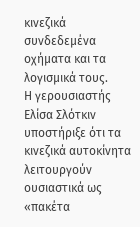κινεζικά συνδεδεμένα οχήματα και τα λογισμικά τους.
Η γερουσιαστής Ελίσα Σλότκιν υποστήριξε ότι τα κινεζικά αυτοκίνητα λειτουργούν ουσιαστικά ως «πακέτα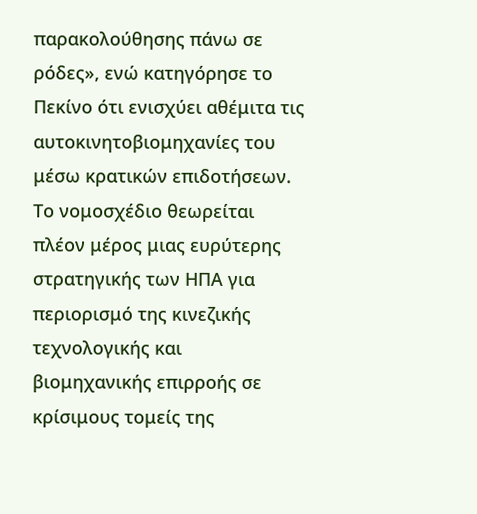παρακολούθησης πάνω σε ρόδες», ενώ κατηγόρησε το Πεκίνο ότι ενισχύει αθέμιτα τις αυτοκινητοβιομηχανίες του μέσω κρατικών επιδοτήσεων.
Το νομοσχέδιο θεωρείται πλέον μέρος μιας ευρύτερης στρατηγικής των ΗΠΑ για περιορισμό της κινεζικής τεχνολογικής και βιομηχανικής επιρροής σε κρίσιμους τομείς της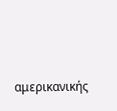αμερικανικής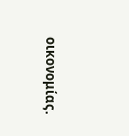οικονομίας.